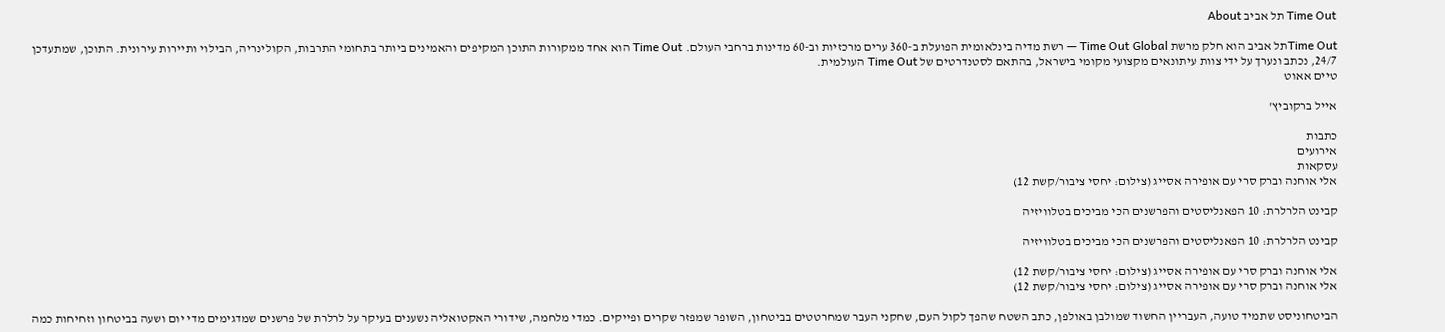Time Out תל אביב About

Time Outתל אביב הוא חלק מרשת Time Out Global — רשת מדיה בינלאומית הפועלת ב-360 ערים מרכזיות וב-60 מדינות ברחבי העולם. Time Out הוא אחד ממקורות התוכן המקיפים והאמינים ביותר בתחומי התרבות, הקולינריה, הבילוי ותיירות עירונית. התוכן, שמתעדכן 24/7, נכתב ונערך על ידי צוות עיתונאים מקצועי מקומי בישראל, בהתאם לסטנדרטים של Time Out העולמית.
טיים אאוט

אייל ברקוביץ'

כתבות
אירועים
עסקאות
אלי אוחנה וברק סרי עם אופירה אסייג (צילום: יחסי ציבור/קשת 12)

קבינט הלרלרת: 10 הפאנליסטים והפרשנים הכי מביכים בטלוויזיה

קבינט הלרלרת: 10 הפאנליסטים והפרשנים הכי מביכים בטלוויזיה

אלי אוחנה וברק סרי עם אופירה אסייג (צילום: יחסי ציבור/קשת 12)
אלי אוחנה וברק סרי עם אופירה אסייג (צילום: יחסי ציבור/קשת 12)

הביטחוניסט שתמיד טועה, העבריין החשוד שמולבן באולפן, כתב השטח שהפך לקול העם, שחקני העבר שמחרטטים בביטחון, השופר שמפזר שקרים ופייקים. כמדי מלחמה, שידורי האקטואליה נשענים בעיקר על לרלרת של פרשנים שמדגימים מדי יום ושעה בביטחון וזחיחות כמה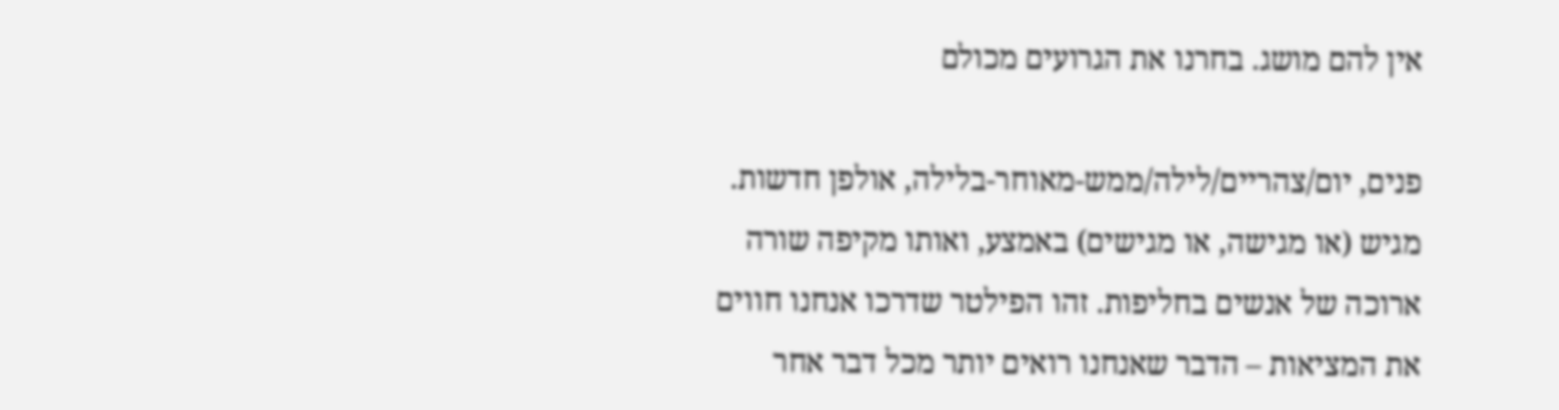אין להם מושג. בחרנו את הגרועים מכולם

פנים, יום/צהריים/לילה/ממש-מאוחר-בלילה, אולפן חדשות. מגיש (או מגישה, או מגישים) באמצע, ואותו מקיפה שורה ארוכה של אנשים בחליפות. זהו הפילטר שדרכו אנחנו חווים את המציאות – הדבר שאנחנו רואים יותר מכל דבר אחר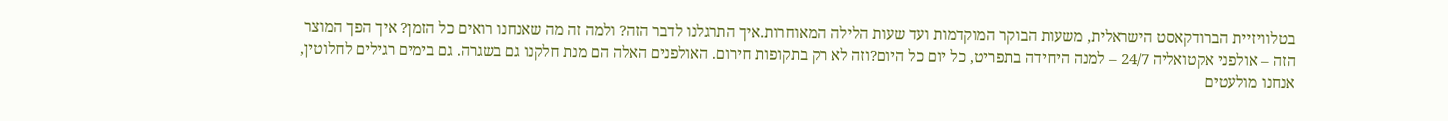בטלוויזיית הברודקאסט הישראלית, משעות הבוקר המוקדמות ועד שעות הלילה המאוחרות.איך התרגלנו לדבר הזה? ולמה זה מה שאנחנו רואים כל הזמן? איך הפך המוצר הזה – אולפני אקטואליה 24/7 – למנה היחידה בתפריט, כל יום כל היום?וזה לא רק בתקופות חירום. האולפנים האלה הם מנת חלקנו גם בשגרה. גם בימים רגילים לחלוטין, אנחנו מולעטים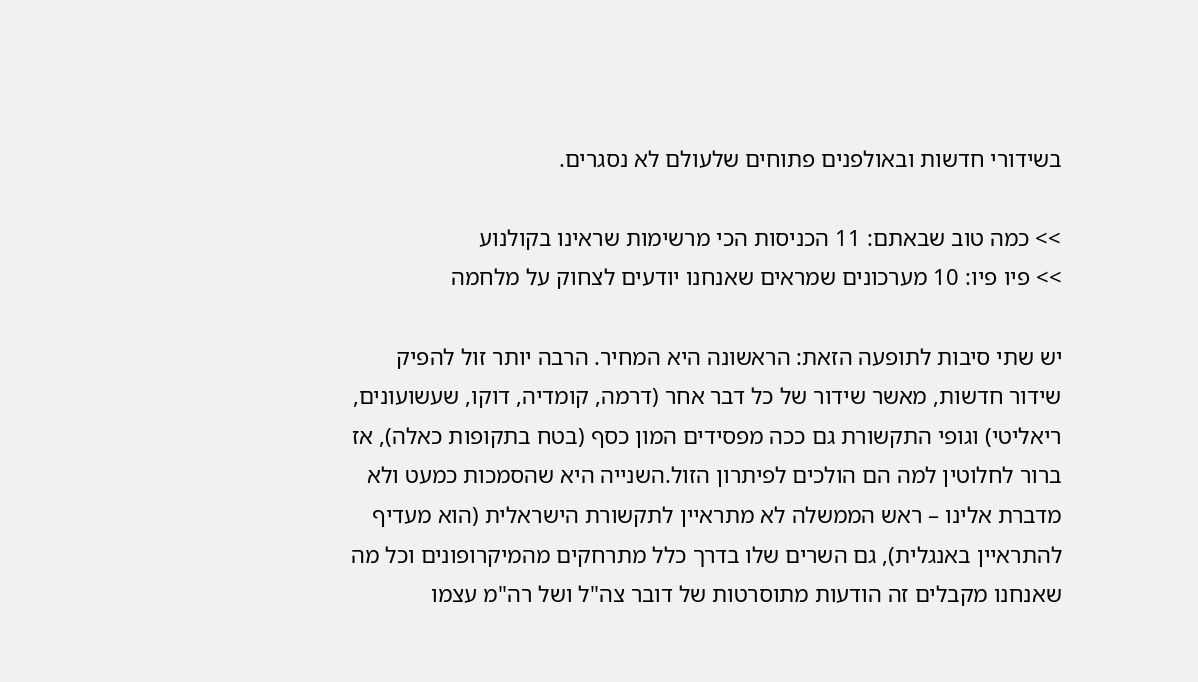בשידורי חדשות ובאולפנים פתוחים שלעולם לא נסגרים.

>> כמה טוב שבאתם: 11 הכניסות הכי מרשימות שראינו בקולנוע
>> פיו פיו: 10 מערכונים שמראים שאנחנו יודעים לצחוק על מלחמה

יש שתי סיבות לתופעה הזאת: הראשונה היא המחיר. הרבה יותר זול להפיק שידור חדשות, מאשר שידור של כל דבר אחר (דרמה, קומדיה, דוקו, שעשועונים, ריאליטי) וגופי התקשורת גם ככה מפסידים המון כסף (בטח בתקופות כאלה), אז ברור לחלוטין למה הם הולכים לפיתרון הזול.השנייה היא שהסמכות כמעט ולא מדברת אלינו – ראש הממשלה לא מתראיין לתקשורת הישראלית (הוא מעדיף להתראיין באנגלית), גם השרים שלו בדרך כלל מתרחקים מהמיקרופונים וכל מה שאנחנו מקבלים זה הודעות מתוסרטות של דובר צה"ל ושל רה"מ עצמו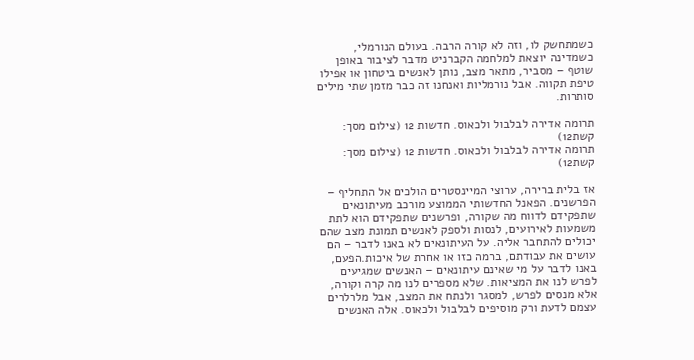כשמתחשק לו, וזה לא קורה הרבה. בעולם הנורמלי, כשמדינה יוצאת למלחמה הקברניט מדבר לציבור באופן שוטף – מסביר, מתאר מצב, נותן לאנשים ביטחון או אפילו טיפת תקווה. אבל נורמליות ואנחנו זה כבר מזמן שתי מילים סותרות.

תרומה אדירה לבלבול ולכאוס. חדשות 12 (צילום מסך: קשת12)
תרומה אדירה לבלבול ולכאוס. חדשות 12 (צילום מסך: קשת12)

אז בלית ברירה, ערוצי המיינסטרים הולכים אל התחליף – הפרשנים. הפאנל החדשותי הממוצע מורכב מעיתונאים שתפקידם לדווח מה שקורה, ופרשנים שתפקידם הוא לתת משמעות לאירועים, לנסות ולספק לאנשים תמונת מצב שהם יכולים להתחבר אליה. על העיתונאים לא באנו לדבר – הם עושים את עבודתם, ברמה כזו או אחרת של איכות.הפעם, באנו לדבר על מי שאינם עיתונאים – האנשים שמגיעים לפרש לנו את המציאות. שלא מספרים לנו מה קרה וקורה, אלא מנסים לפרש, למסגר ולנתח את המצב, אבל מלרלרים עצמם לדעת ורק מוסיפים לבלבול ולכאוס. אלה האנשים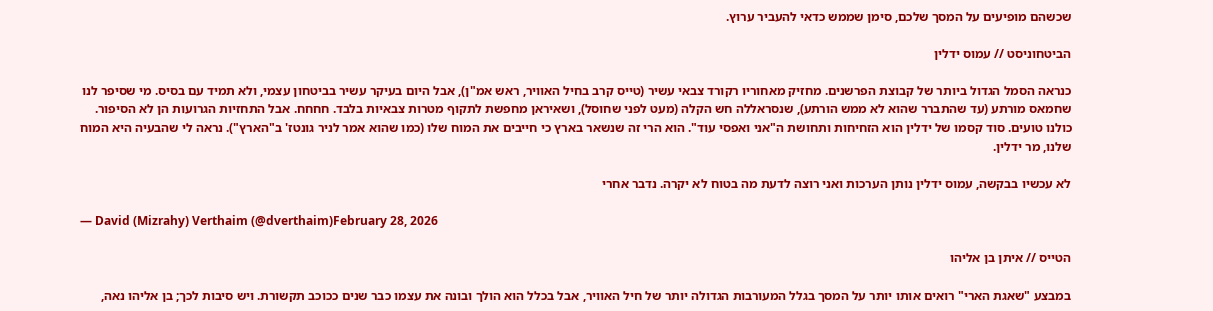שכשהם מופיעים על המסך שלכם, סימן שממש כדאי להעביר ערוץ.

הביטחוניסט // עמוס ידלין

כנראה הסמל הגדול ביותר של קבוצת הפרשנים. מחזיק מאחוריו רקורד צבאי עשיר (טייס קרב בחיל האוויר, ראש אמ"ן), אבל היום בעיקר עשיר בביטחון עצמי, ולא תמיד עם בסיס. מי שסיפר לנו שחמאס מורתע (עד שהתברר שהוא לא ממש הורתע), שנסראללה חש הקלה (מעט לפני שחוסל), ושאיראן מחפשת לתקוף מטרות צבאיות בלבד. חחחח. אבל התחזיות הגרועות הן לא הסיפור. כולנו טועים. סוד קסמו של ידלין הוא הזחיחות ותחושת ה"אני ואפסי עוד". הוא הרי זה שנשאר בארץ כי חייבים את המוח שלו (כמו שהוא אמר לניר גונטז' ב"הארץ"). נראה לי שהבעיה היא המוח שלנו, מר ידלין.

לא עכשיו בבקשה, עמוס ידלין נותן הערכות ואני רוצה לדעת מה בטוח לא יקרה. נדבר אחרי

— David (Mizrahy) Verthaim (@dverthaim)February 28, 2026

הטייס // איתן בן אליהו

במבצע "שאגת הארי" רואים אותו יותר על המסך בגלל המעורבות הגדולה יותר של חיל האוויר, אבל בכלל הוא הולך ובונה את עצמו כבר שנים ככוכב תקשורת. ויש סיבות לכך; בן אליהו נאה,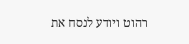רהוט ויודע לנסח את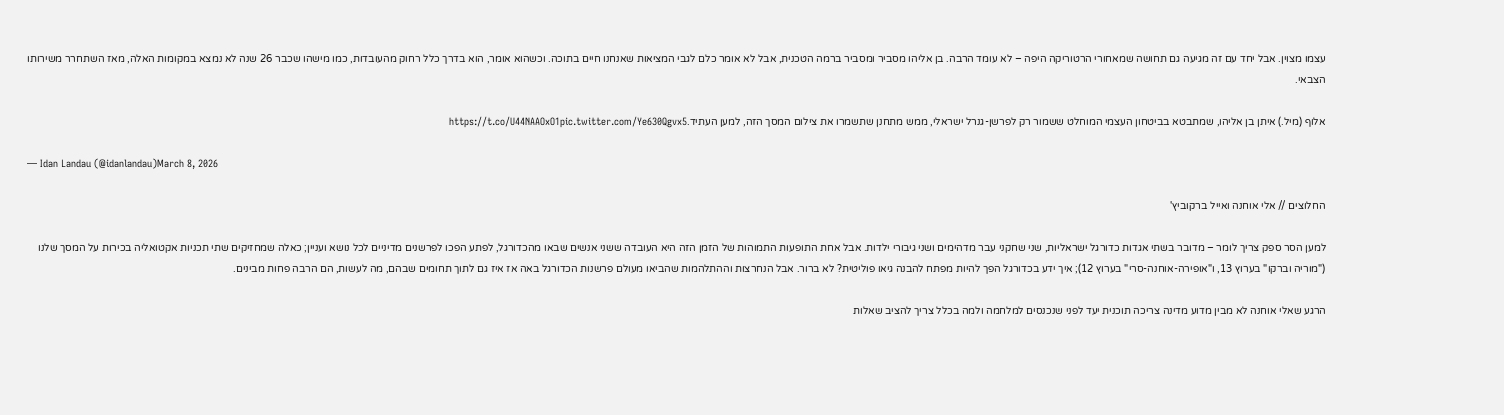עצמו מצוין. אבל יחד עם זה מגיעה גם תחושה שמאחורי הרטוריקה היפה – לא עומד הרבה. בן אליהו מסביר ומסביר ברמה הטכנית, אבל לא אומר כלם לגבי המציאות שאנחנו חיים בתוכה. וכשהוא אומר, הוא בדרך כלל רחוק מהעובדות, כמו מישהו שכבר 26 שנה לא נמצא במקומות האלה, מאז השתחרר משירותו הצבאי.

אלוף (מיל.) איתן בן אליהו, שמתבטא בביטחון העצמי המוחלט ששמור רק לפרשן-גנרל ישראלי, ממש מתחנן שתשמרו את צילום המסך הזה, למען העתיד.https://t.co/U44NAAOxO1pic.twitter.com/Ye630Qgvx5

— Idan Landau (@idanlandau)March 8, 2026

החלוצים // אלי אוחנה ואייל ברקוביץ'

למען הסר ספק צריך לומר – מדובר בשתי אגדות כדורגל ישראליות, שני שחקני עבר מדהימים ושני גיבורי ילדות. אבל אחת התופעות התמוהות של הזמן הזה היא העובדה ששני אנשים שבאו מהכדורגל, לפתע הפכו לפרשנים מדיניים לכל נושא ועניין; כאלה שמחזיקים שתי תכניות אקטואליה בכירות על המסך שלנו ("מוריה וברקו" בערוץ 13, ו"אופירה-אוחנה-סרי" בערוץ 12); איך ידע בכדורגל הפך להיות מפתח להבנה גיאו פוליטית? לא ברור. אבל הנחרצות וההתלהמות שהביאו מעולם פרשנות הכדורגל באה אז איז גם לתוך תחומים שבהם, מה לעשות, הם הרבה פחות מבינים.

הרגע שאלי אוחנה לא מבין מדוע מדינה צריכה תוכנית יעד לפני שנכנסים למלחמה ולמה בכלל צריך להציב שאלות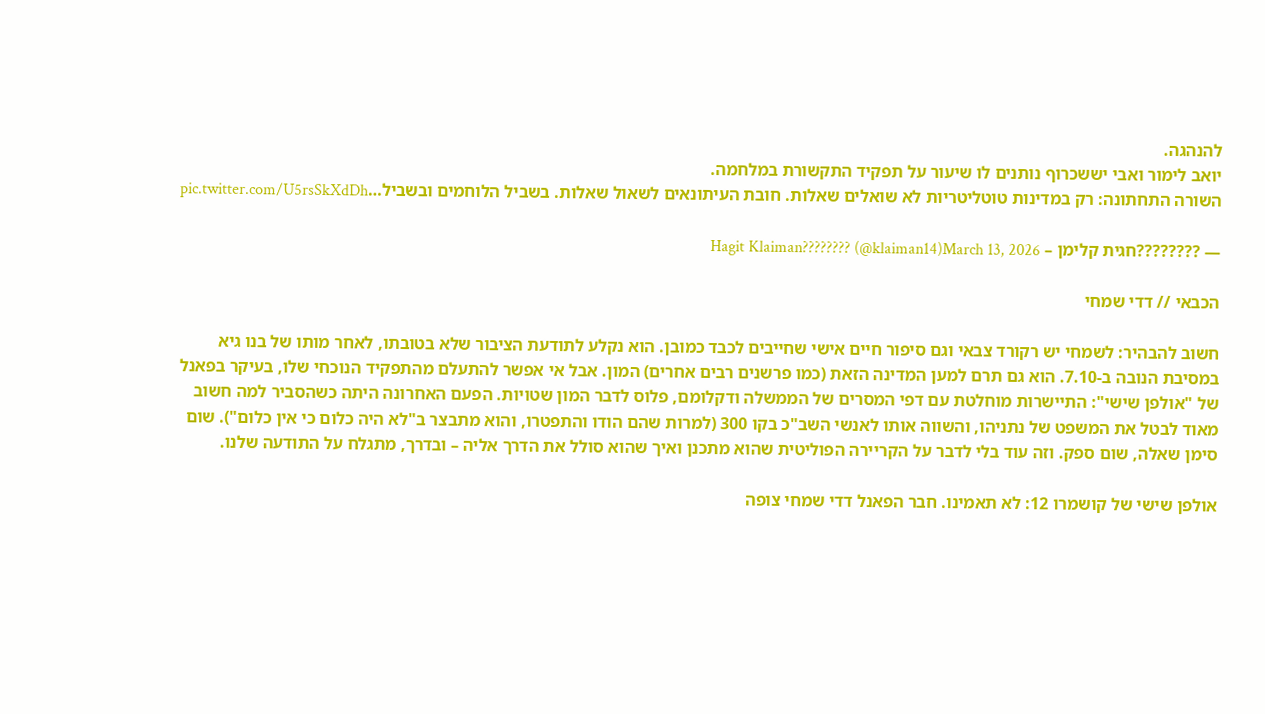להנהגה.
יואב לימור ואבי יששכרוף נותנים לו שיעור על תפקיד התקשורת במלחמה.
השורה התחתונה: רק במדינות טוטליטריות לא שואלים שאלות. חובת העיתונאים לשאול שאלות. בשביל הלוחמים ובשביל…pic.twitter.com/U5rsSkXdDh

— ????????חגית קלימן – Hagit Klaiman???????? (@klaiman14)March 13, 2026

הכבאי // דדי שמחי

חשוב להבהיר: לשמחי יש רקורד צבאי וגם סיפור חיים אישי שחייבים לכבד כמובן. הוא נקלע לתודעת הציבור שלא בטובתו, לאחר מותו של בנו גיא במסיבת הנובה ב-7.10. הוא גם תרם למען המדינה הזאת (כמו פרשנים רבים אחרים) המון. אבל אי אפשר להתעלם מהתפקיד הנוכחי שלו, בעיקר בפאנל של "אולפן שישי": התיישרות מוחלטת עם דפי המסרים של הממשלה ודקלומם, פלוס לדבר המון שטויות. הפעם האחרונה היתה כשהסביר למה חשוב מאוד לבטל את המשפט של נתניהו, והשווה אותו לאנשי השב"כ בקו 300 (למרות שהם הודו והתפטרו, והוא מתבצר ב"לא היה כלום כי אין כלום"). שום סימן שאלה, שום ספק. וזה עוד בלי לדבר על הקריירה הפוליטית שהוא מתכנן ואיך שהוא סולל את הדרך אליה – ובדרך, מתגלח על התודעה שלנו.

אולפן שישי של קושמרו 12: לא תאמינו. חבר הפאנל דדי שמחי צופה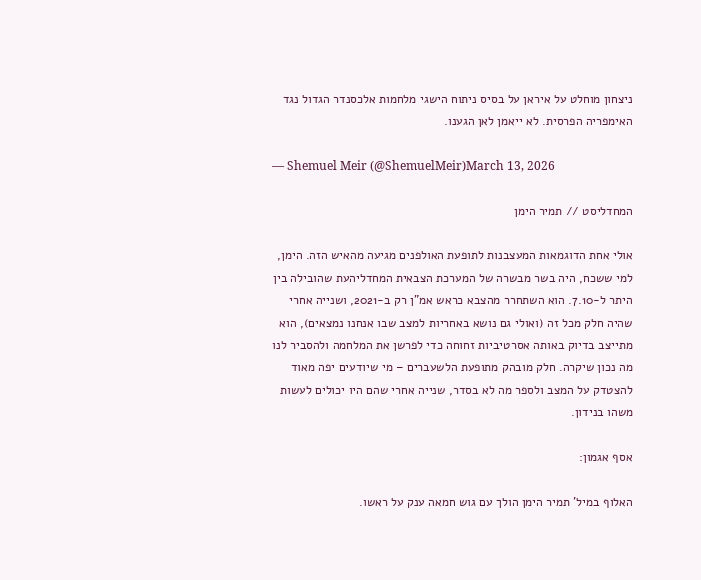ניצחון מוחלט על איראן על בסיס ניתוח הישגי מלחמות אלכסנדר הגדול נגד האימפריה הפרסית. לא ייאמן לאן הגענו.

— Shemuel Meir (@ShemuelMeir)March 13, 2026

המחדליסט // תמיר הימן

אולי אחת הדוגמאות המעצבנות לתופעת האולפנים מגיעה מהאיש הזה. הימן, למי ששכח, היה בשר מבשרה של המערכת הצבאית המחדליהעת שהובילה בין היתר ל-7.10. הוא השתחרר מהצבא כראש אמ"ן רק ב-2021, ושנייה אחרי שהיה חלק מכל זה (ואולי גם נושא באחריות למצב שבו אנחנו נמצאים), הוא מתייצב בדיוק באותה אסרטיביות זחוחה כדי לפרשן את המלחמה ולהסביר לנו מה נכון שיקרה. חלק מובהק מתופעת הלשעברים – מי שיודעים יפה מאוד להצטדק על המצב ולספר מה לא בסדר, שנייה אחרי שהם היו יכולים לעשות משהו בנידון.

אסף אגמון:

האלוף במיל' תמיר הימן הולך עם גוש חמאה ענק על ראשו.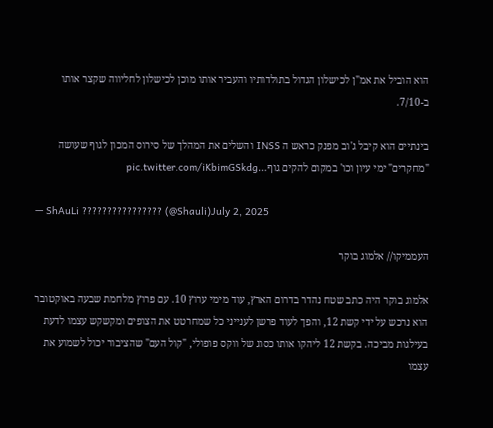הוא הוביל את אמ"ן לכישלון הגדול בתולדותיו והעביר אותו מוכן לכישלון לחליווה שקצר אותו ב-7/10.

בינתיים הוא קיבל ג'וב מפנק כראש ה INSS והשלים את המהלך של סירוס המכון לגוף שעושה "מחקרים" ימי עיון וכו' במקום להקים גוף…pic.twitter.com/iKbimGSkdg

— ShAuLi ???????????????? (@Shauli)July 2, 2025

העממיקו// אלמוג בוקר

אלמוג בוקר היה כתב שטח נהדר בדרום הארץ, עוד מימי ערוץ 10. עם פרוץ מלחמת שבעה באוקטובר הוא נרכש על ידי קשת 12, והפך לעוד פרשן לענייני כל שמחרטט את הצופים ומקשקש עצמו לדעת בעילגות מביכה. בקשת 12 ליהקו אותו כסוג של ווקס פופולי, "קול העם" שהציבור יכול לשמוע את עצמו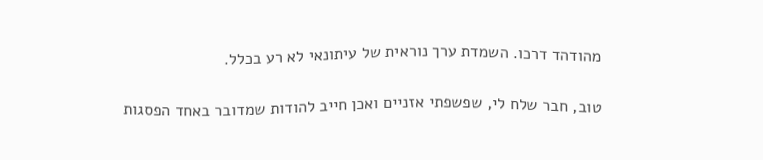מהודהד דרכו. השמדת ערך נוראית של עיתונאי לא רע בכלל.

טוב, חבר שלח לי, שפשפתי אזניים ואכן חייב להודות שמדובר באחד הפסגות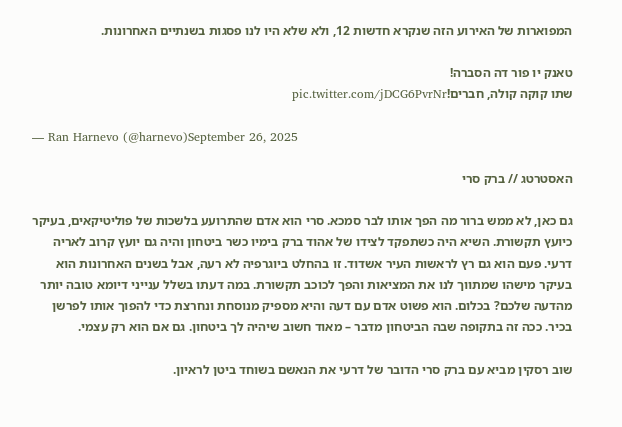המפוארות של האירוע הזה שנקרא חדשות 12, ולא שלא היו לנו פסגות בשנתיים האחרונות.

טאנק יו פור דה הסברה!
שתו קוקה קולה, חברים!pic.twitter.com/jDCG6PvrNr

— Ran Harnevo (@harnevo)September 26, 2025

האסטרטג // ברק סרי

גם כאן, לא ממש ברור מה הפך אותו לבר סמכא. סרי הוא אדם שהתרועע בלשכות של פוליטיקאים, בעיקר כיועץ תקשורת. השיא היה כשתפקד לצידו של אהוד ברק בימיו כשר ביטחון והיה גם יועץ קרוב לאריה דרעי. פעם הוא גם רץ לראשות העיר אשדוד. זו בהחלט ביוגרפיה לא רעה, אבל בשנים האחרונות הוא בעיקר מישהו שמתווך לנו את המציאות והפך לכוכב תקשורת. במה דעתו בשלל ענייני דיומא טובה יותר מהדעה שלכם? בכלום. הוא פשוט אדם עם דעה והיא מספיק מנוסחת ונחרצת כדי להפוך אותו לפרשן בכיר. ככה זה בתקופה שבה הביטחון מדבר – מאוד חשוב שיהיה לך ביטחון. גם אם הוא רק עצמי.

שוב רסקין מביא עם ברק סרי הדובר של דרעי את הנאשם בשוחד ביטן לראיון.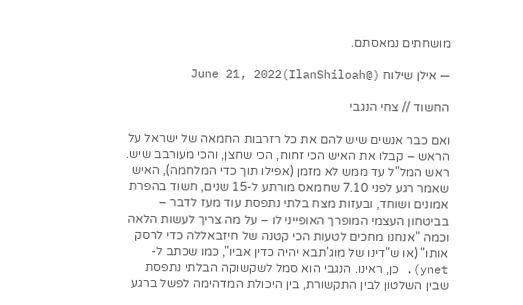מושחתים נמאסתם.

— אילן שילוח (@IlanShiloah)June 21, 2022

החשוד // צחי הנגבי

ואם כבר אנשים שיש להם את כל רזרבות החמאה של ישראל על הראש – קבלו את האיש הכי זחוח, הכי שחצן, והכי מעורבב שיש. ראש המל"ל עד ממש לא מזמן (אפילו תוך כדי המלחמה), האיש שאמר רגע לפני 7.10 שחמאס מורתע ל-15 שנים, חשוד בהפרת אמונים ושוחד, ובעזות מצח בלתי נתפסת עוד מעז לדבר – בביטחון העצמי המופרך האופייני לו – על מה צריך לעשות הלאה וכמה "אנחנו מחכים לטעות הכי קטנה של חיזבאללה כדי לרסק אותו" (או ש"דינו של מוג'תבא יהיה כדין אביו", כמו שכתב ל-ynet). כן, ראינו. הנגבי הוא סמל לשקשוקה הבלתי נתפסת שבין השלטון לבין התקשורת, בין היכולת המדהימה לפשל ברגע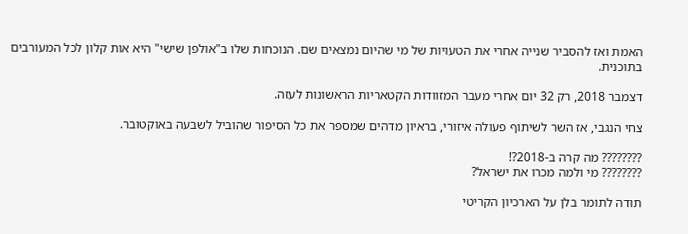האמת ואז להסביר שנייה אחרי את הטעויות של מי שהיום נמצאים שם. הנוכחות שלו ב"אולפן שישי" היא אות קלון לכל המעורבים בתוכנית.

דצמבר 2018, רק 32 יום אחרי מעבר המזוודות הקטאריות הראשונות לעזה.

צחי הנגבי, אז השר לשיתוף פעולה איזורי, בראיון מדהים שמספר את כל הסיפור שהוביל לשבעה באוקטובר.

???????? מה קרה ב-2018?!
???????? מי ולמה מכרו את ישראל?

תודה לתומר בלן על הארכיון הקריטי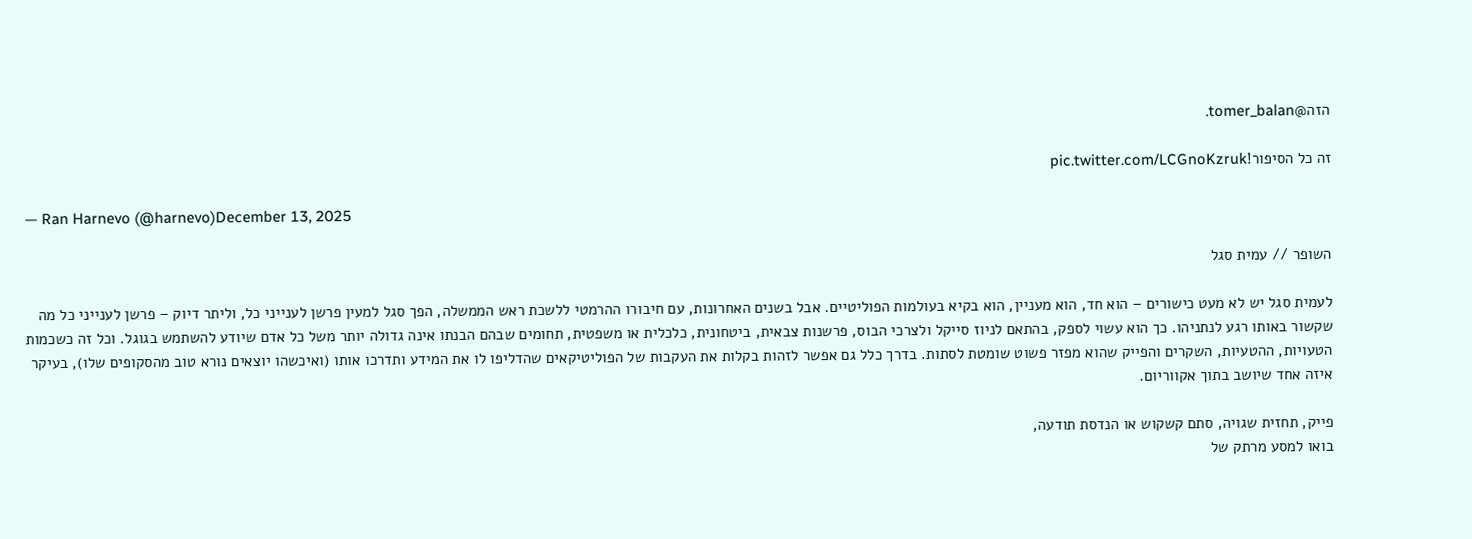הזה@tomer_balan.

זה כל הסיפור!pic.twitter.com/LCGnoKzruk

— Ran Harnevo (@harnevo)December 13, 2025

השופר // עמית סגל

לעמית סגל יש לא מעט כישורים – הוא חד, הוא מעניין, הוא בקיא בעולמות הפוליטיים. אבל בשנים האחרונות, עם חיבורו ההרמטי ללשכת ראש הממשלה, הפך סגל למעין פרשן לענייני כל, וליתר דיוק – פרשן לענייני כל מה שקשור באותו רגע לנתניהו. כך הוא עשוי לספק, בהתאם לניוז סייקל ולצרכי הבוס, פרשנות צבאית, ביטחונית, כלכלית או משפטית, תחומים שבהם הבנתו אינה גדולה יותר משל כל אדם שיודע להשתמש בגוגל. וכל זה כשכמות הטעויות, ההטעיות, השקרים והפייק שהוא מפזר פשוט שומטת לסתות. בדרך כלל גם אפשר לזהות בקלות את העקבות של הפוליטיקאים שהדליפו לו את המידע ותדרכו אותו (ואיכשהו יוצאים נורא טוב מהסקופים שלו), בעיקר איזה אחד שיושב בתוך אקווריום.

פייק, תחזית שגויה, סתם קשקוש או הנדסת תודעה,
בואו למסע מרתק של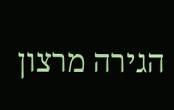הגירה מרצון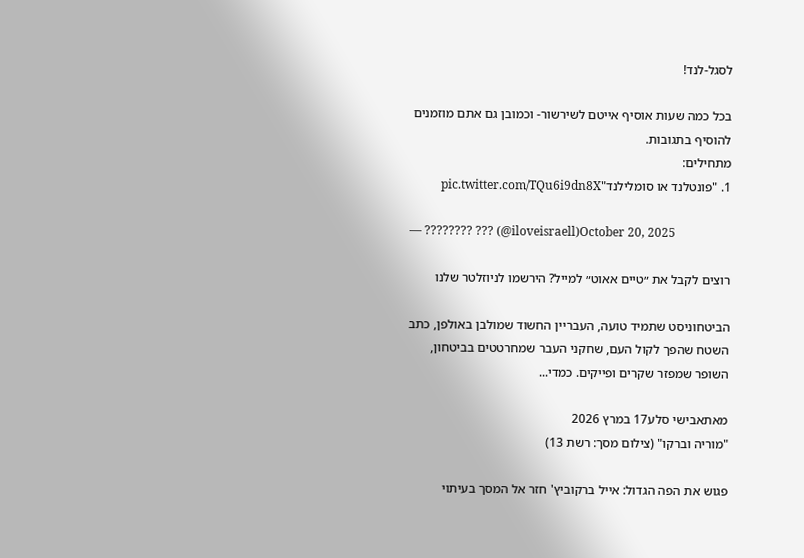לסגל-לנד!

בכל כמה שעות אוסיף אייטם לשירשור- וכמובן גם אתם מוזמנים להוסיף בתגובות.
מתחילים:
1. "פונטלנד או סומלילנד"pic.twitter.com/TQu6i9dn8X

— ???????? ??? (@iloveisraell)October 20, 2025

רוצים לקבל את ״טיים אאוט״ למייל? הירשמו לניוזלטר שלנו

הביטחוניסט שתמיד טועה, העבריין החשוד שמולבן באולפן, כתב השטח שהפך לקול העם, שחקני העבר שמחרטטים בביטחון, השופר שמפזר שקרים ופייקים. כמדי...

מאתאבישי סלע17 במרץ 2026
"מוריה וברקו" (צילום מסך: רשת 13)

פגוש את הפה הגדול: אייל ברקוביץ' חזר אל המסך בעיתוי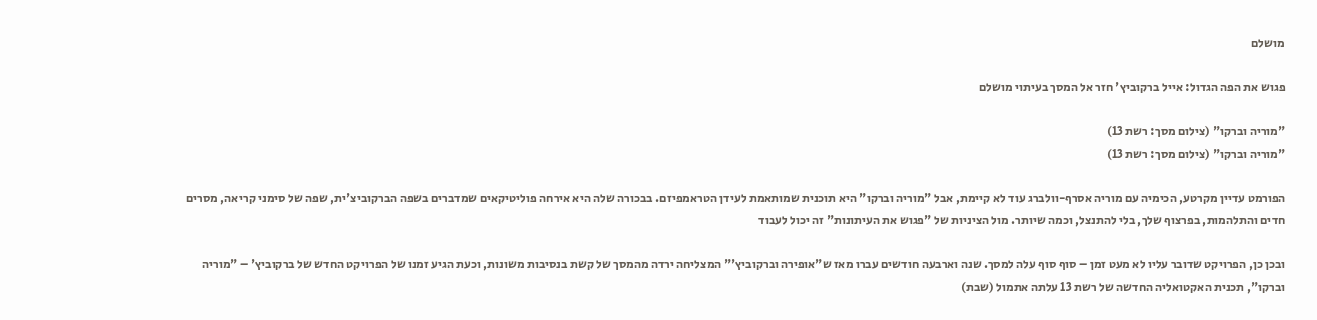מושלם

פגוש את הפה הגדול: אייל ברקוביץ' חזר אל המסך בעיתוי מושלם

"מוריה וברקו" (צילום מסך: רשת 13)
"מוריה וברקו" (צילום מסך: רשת 13)

הפורמט עדיין מקרטע, הכימיה עם מוריה אסרף-וולברג עוד לא קיימת, אבל "מוריה וברקו" היא תוכנית שמותאמת לעידן הטראמפיזם. בבכורה שלה היא אירחה פוליטיקאים שמדברים בשפה הברקוביצ'ית, שפה של סימני קריאה, מסרים חדים והתלהמות, בפרצוף שלך, בלי להתנצל, וכמה שיותר. מול הציניות של "פגוש את העיתונות" זה יכול לעבוד

ובכן כן, הפרויקט שדובר עליו לא מעט זמן – סוף סוף עלה למסך. שנה וארבעה חודשים עברו מאז ש"אופירה וברקוביץ'" המצליחה ירדה מהמסך של קשת בנסיבות משונות, וכעת הגיע זמנו של הפרויקט החדש של ברקוביץ' – "מוריה וברקו", תכנית האקטואליה החדשה של רשת 13 עלתה אתמול (שבת)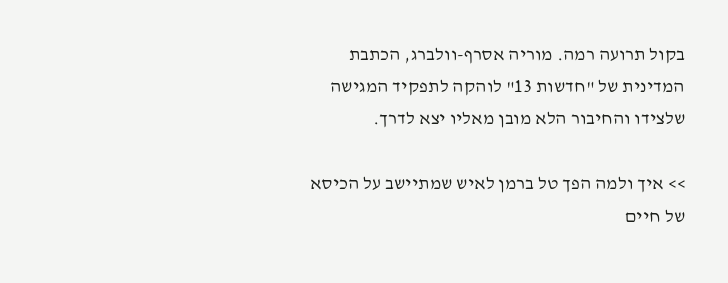בקול תרועה רמה. מוריה אסרף-וולברג, הכתבת המדינית של "חדשות 13" לוהקה לתפקיד המגישה שלצידו והחיבור הלא מובן מאליו יצא לדרך.

>> איך ולמה הפך טל ברמן לאיש שמתיישב על הכיסא של חיים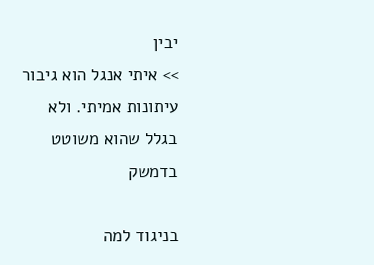יבין
>> איתי אנגל הוא גיבור עיתונות אמיתי. ולא בגלל שהוא משוטט בדמשק

בניגוד למה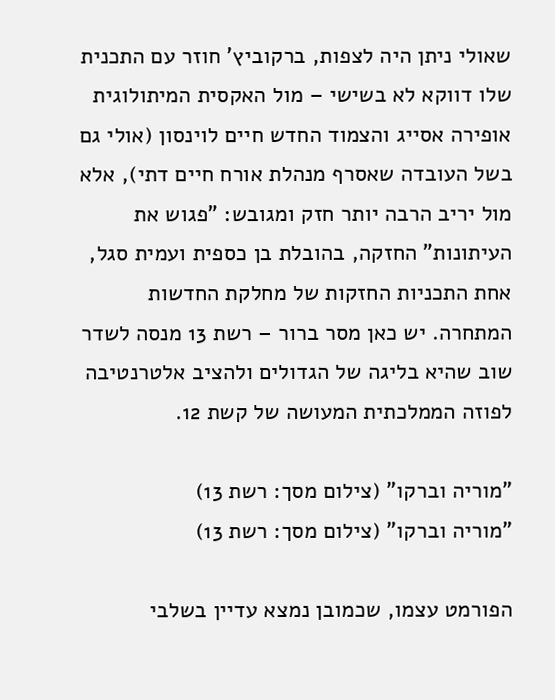שאולי ניתן היה לצפות, ברקוביץ' חוזר עם התכנית שלו דווקא לא בשישי – מול האקסית המיתולוגית אופירה אסייג והצמוד החדש חיים לוינסון (אולי גם בשל העובדה שאסרף מנהלת אורח חיים דתי), אלא מול יריב הרבה יותר חזק ומגובש: "פגוש את העיתונות" החזקה, בהובלת בן כספית ועמית סגל, אחת התכניות החזקות של מחלקת החדשות המתחרה. יש כאן מסר ברור – רשת 13 מנסה לשדר שוב שהיא בליגה של הגדולים ולהציב אלטרנטיבה לפוזה הממלכתית המעושה של קשת 12.

"מוריה וברקו" (צילום מסך: רשת 13)
"מוריה וברקו" (צילום מסך: רשת 13)

הפורמט עצמו, שכמובן נמצא עדיין בשלבי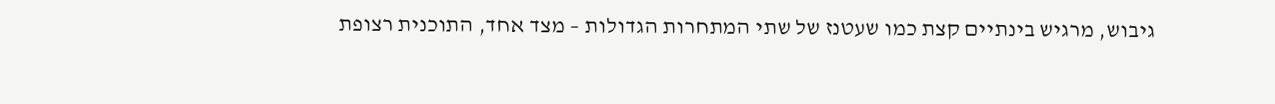גיבוש, מרגיש בינתיים קצת כמו שעטנז של שתי המתחרות הגדולות – מצד אחד, התוכנית רצופת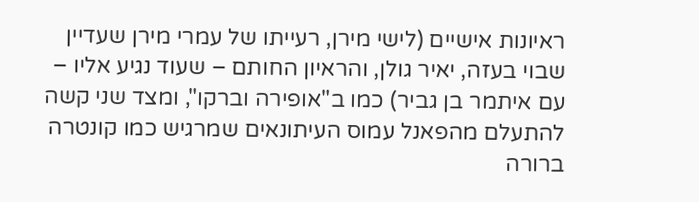ראיונות אישיים (לישי מירן, רעייתו של עמרי מירן שעדיין שבוי בעזה, יאיר גולן, והראיון החותם – שעוד נגיע אליו – עם איתמר בן גביר) כמו ב"אופירה וברקו", ומצד שני קשה להתעלם מהפאנל עמוס העיתונאים שמרגיש כמו קונטרה ברורה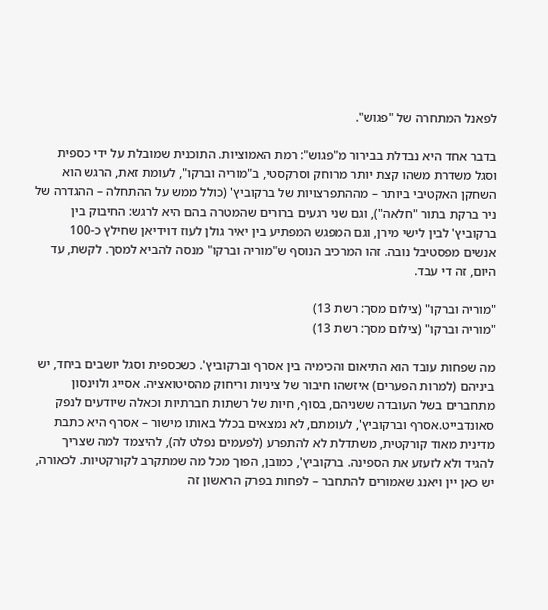לפאנל המתחרה של "פגוש".

בדבר אחד היא נבדלת בבירור מ"פגוש": רמת האמוציות. התוכנית שמובלת על ידי כספית וסגל משדרת משהו קצת יותר מרוחק וסרקסטי, ב"מוריה וברקו", לעומת זאת, הרגש הוא השחקן האקטיבי ביותר – מההתפרצויות של ברקוביץ' (כולל ממש על ההתחלה – ההגדרה של ניר ברקת בתור "חלאה"), וגם שני רגעים ברורים שהמטרה בהם היא לרגש: החיבוק בין ברקוביץ' לבין לישי מירן, וגם המפגש המפתיע בין יאיר גולן לעוז דוידיאן שחילץ כ-100 אנשים מפסטיבל נובה. זהו המרכיב הנוסף ש"מוריה וברקו" מנסה להביא למסך. לקשת, עד היום, זה די עבד.

"מוריה וברקו" (צילום מסך: רשת 13)
"מוריה וברקו" (צילום מסך: רשת 13)

מה שפחות עובד הוא התיאום והכימיה בין אסרף וברקוביץ'. כשכספית וסגל יושבים ביחד, יש ביניהם (למרות הפערים) איזשהו חיבור של ציניות וריחוק מהסיטואציה. אסייג ולוינסון מתחברים בשל העובדה ששניהם, בסוף, חיות של רשתות חברתיות וכאלה שיודעים לנפק סאונדבייט.אסרף וברקוביץ', לעומתם, לא נמצאים בכלל באותו מישור – אסרף היא כתבת מדינית מאוד קורקטית, משתדלת לא להתפרע (לפעמים נפלט לה), להיצמד למה שצריך להגיד ולא לזעזע את הספינה. ברקוביץ', כמובן, הפוך מכל מה שמתקרב לקורקטיות. לכאורה, יש כאן יין ויאנג שאמורים להתחבר – לפחות בפרק הראשון זה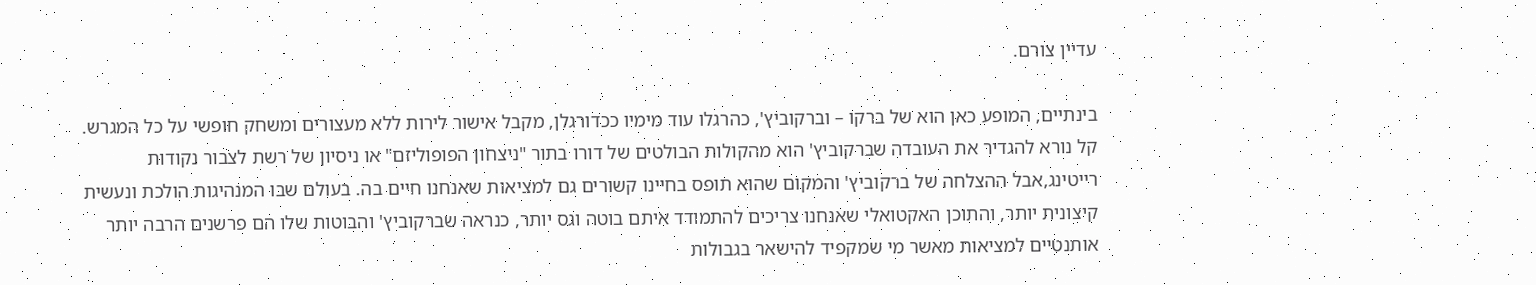עדיין צורם.

בינתיים, המופע כאן הוא של ברקו – וברקוביץ', כהרגלו עוד מימיו ככדורגלן, מקבל אישור לירות ללא מעצורים ומשחק חופשי על כל המגרש. קל נורא להגדיר את העובדה שברקוביץ' הוא מהקולות הבולטים של דורו בתור "ניצחון הפופוליזם" או ניסיון של רשת לצבור נקודות רייטינג,אבל ההצלחה של ברקוביץ' והמקום שהוא תופס בחיינו קשורים גם למציאות שאנחנו חיים בה. בעולם שבו המנהיגות הולכת ונעשית קיצונית יותר, והתוכן האקטואלי שאנחנו צריכים להתמודד איתם בוטה וגס יותר, כנראה שברקוביץ' והבוטות שלו הם פרשנים הרבה יותר אותנטיים למציאות מאשר מי שמקפיד להישאר בגבולות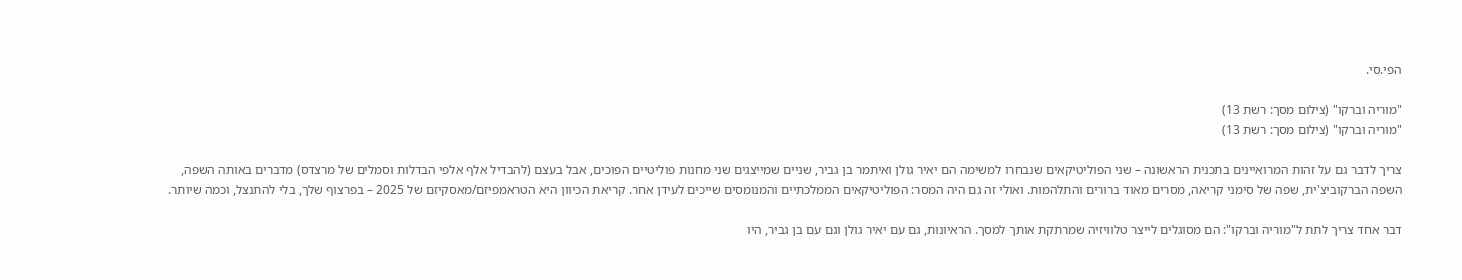הפי.סי.

"מוריה וברקו" (צילום מסך: רשת 13)
"מוריה וברקו" (צילום מסך: רשת 13)

צריך לדבר גם על זהות המרואיינים בתכנית הראשונה – שני הפוליטיקאים שנבחרו למשימה הם יאיר גולן ואיתמר בן גביר, שניים שמייצגים שני מחנות פוליטיים הפוכים, אבל בעצם (להבדיל אלף אלפי הבדלות וסמלים של מרצדס) מדברים באותה השפה, השפה הברקוביצ'ית, שפה של סימני קריאה, מסרים מאוד ברורים והתלהמות. ואולי זה גם היה המסר: הפוליטיקאים הממלכתיים והמנומסים שייכים לעידן אחר. קריאת הכיוון היא הטראמפיזם/מאסקיזם של 2025 – בפרצוף שלך, בלי להתנצל, וכמה שיותר.

דבר אחד צריך לתת ל"מוריה וברקו": הם מסוגלים לייצר טלוויזיה שמרתקת אותך למסך. הראיונות, גם עם יאיר גולן וגם עם בן גביר, היו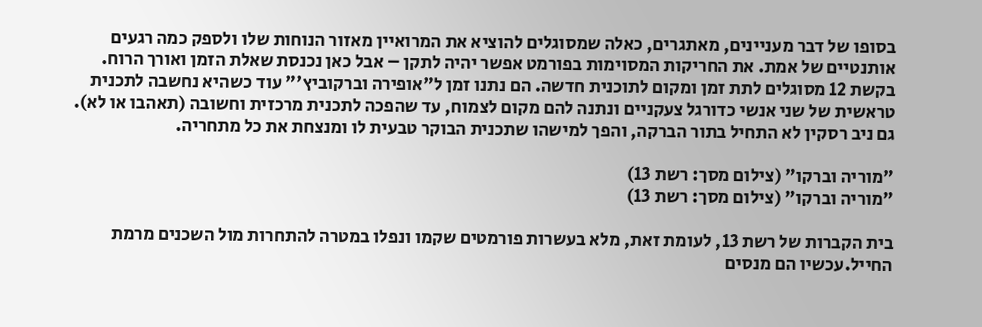בסופו של דבר מעניינים, מאתגרים, כאלה שמסוגלים להוציא את המרואיין מאזור הנוחות שלו ולספק כמה רגעים אותנטיים של אמת. את החריקות המסוימות בפורמט אפשר יהיה לתקן – אבל כאן נכנסת שאלת הזמן ואורך הרוח. בקשת 12 מסוגלים לתת זמן ומקום לתוכנית חדשה. הם נתנו זמן ל"אופירה וברקוביץ'" עוד כשהיא נחשבה לתכנית טראשית של שני אנשי כדורגל צעקניים ונתנה להם מקום לצמוח, עד שהפכה לתכנית מרכזית וחשובה (תאהבו או לא). גם ניב רסקין לא התחיל בתור הברקה, והפך למישהו שתכנית הבוקר טבעית לו ומנצחת את כל מתחריה.

"מוריה וברקו" (צילום מסך: רשת 13)
"מוריה וברקו" (צילום מסך: רשת 13)

בית הקברות של רשת 13, לעומת זאת, מלא בעשרות פורמטים שקמו ונפלו במטרה להתחרות מול השכנים מרמת החייל.עכשיו הם מנסים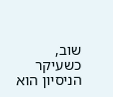שוב, כשעיקר הניסיון הוא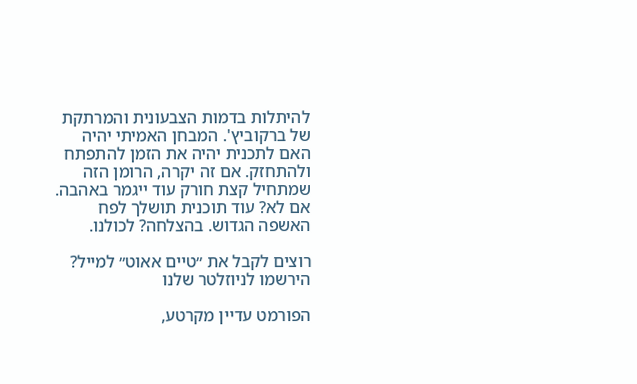להיתלות בדמות הצבעונית והמרתקת של ברקוביץ'. המבחן האמיתי יהיה האם לתכנית יהיה את הזמן להתפתח ולהתחזק. אם זה יקרה, הרומן הזה שמתחיל קצת חורק עוד ייגמר באהבה. אם לא? עוד תוכנית תושלך לפח האשפה הגדוש. בהצלחה? לכולנו.

רוצים לקבל את ״טיים אאוט״ למייל? הירשמו לניוזלטר שלנו

הפורמט עדיין מקרטע,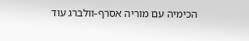הכימיה עם מוריה אסרף-וולברג עוד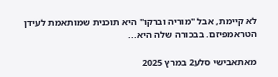לא קיימת, אבל "מוריה וברקו" היא תוכנית שמותאמת לעידן הטראמפיזם. בבכורה שלה היא...

מאתאבישי סלע2 במרץ 2025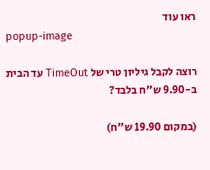ראו עוד
popup-image

רוצה לקבל גיליון טרי של TimeOut עד הבית ב-9.90 ש"ח בלבד?

(במקום 19.90 ש"ח)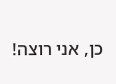כן, אני רוצה!